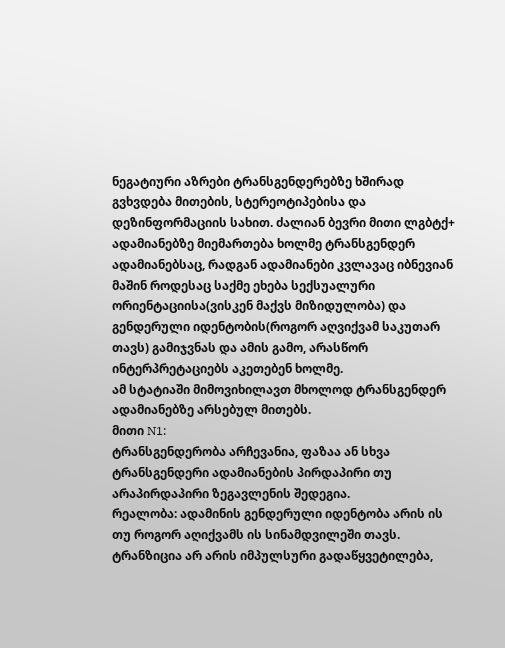ნეგატიური აზრები ტრანსგენდერებზე ხშირად გვხვდება მითების, სტერეოტიპებისა და დეზინფორმაციის სახით. ძალიან ბევრი მითი ლგბტქ+ ადამიანებზე მიემართება ხოლმე ტრანსგენდერ ადამიანებსაც, რადგან ადამიანები კვლავაც იბნევიან მაშინ როდესაც საქმე ეხება სექსუალური ორიენტაციისა(ვისკენ მაქვს მიზიდულობა) და გენდერული იდენტობის(როგორ აღვიქვამ საკუთარ თავს) გამიჯვნას და ამის გამო, არასწორ ინტერპრეტაციებს აკეთებენ ხოლმე.
ამ სტატიაში მიმოვიხილავთ მხოლოდ ტრანსგენდერ ადამიანებზე არსებულ მითებს.
მითი N1:
ტრანსგენდერობა არჩევანია, ფაზაა ან სხვა ტრანსგენდერი ადამიანების პირდაპირი თუ არაპირდაპირი ზეგავლენის შედეგია.
რეალობა: ადამინის გენდერული იდენტობა არის ის თუ როგორ აღიქვამს ის სინამდვილეში თავს. ტრანზიცია არ არის იმპულსური გადაწყვეტილება,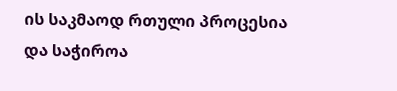ის საკმაოდ რთული პროცესია და საჭიროა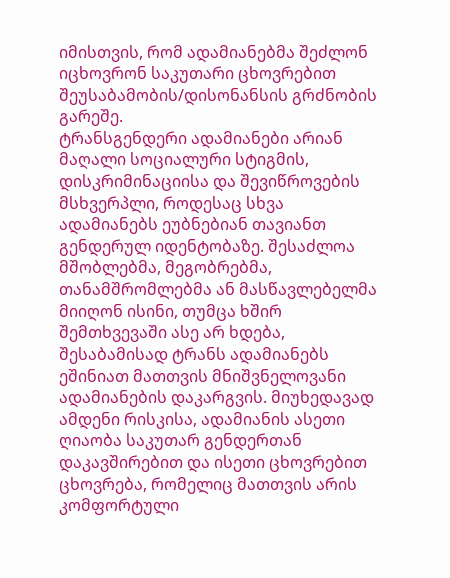იმისთვის, რომ ადამიანებმა შეძლონ იცხოვრონ საკუთარი ცხოვრებით შეუსაბამობის/დისონანსის გრძნობის გარეშე.
ტრანსგენდერი ადამიანები არიან მაღალი სოციალური სტიგმის, დისკრიმინაციისა და შევიწროვების მსხვერპლი, როდესაც სხვა ადამიანებს ეუბნებიან თავიანთ გენდერულ იდენტობაზე. შესაძლოა მშობლებმა, მეგობრებმა, თანამშრომლებმა ან მასწავლებელმა მიიღონ ისინი, თუმცა ხშირ შემთხვევაში ასე არ ხდება, შესაბამისად ტრანს ადამიანებს ეშინიათ მათთვის მნიშვნელოვანი ადამიანების დაკარგვის. მიუხედავად ამდენი რისკისა, ადამიანის ასეთი ღიაობა საკუთარ გენდერთან დაკავშირებით და ისეთი ცხოვრებით ცხოვრება, რომელიც მათთვის არის კომფორტული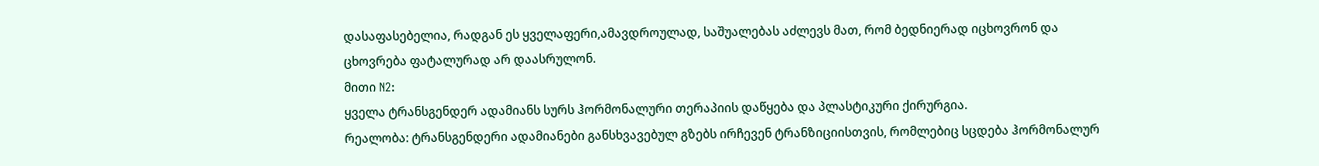დასაფასებელია, რადგან ეს ყველაფერი,ამავდროულად, საშუალებას აძლევს მათ, რომ ბედნიერად იცხოვრონ და ცხოვრება ფატალურად არ დაასრულონ.
მითი N2:
ყველა ტრანსგენდერ ადამიანს სურს ჰორმონალური თერაპიის დაწყება და პლასტიკური ქირურგია.
რეალობა: ტრანსგენდერი ადამიანები განსხვავებულ გზებს ირჩევენ ტრანზიციისთვის, რომლებიც სცდება ჰორმონალურ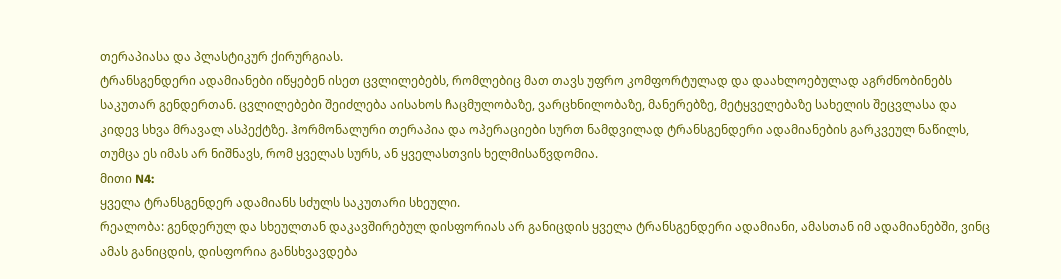თერაპიასა და პლასტიკურ ქირურგიას.
ტრანსგენდერი ადამიანები იწყებენ ისეთ ცვლილებებს, რომლებიც მათ თავს უფრო კომფორტულად და დაახლოებულად აგრძნობინებს საკუთარ გენდერთან. ცვლილებები შეიძლება აისახოს ჩაცმულობაზე, ვარცხნილობაზე, მანერებზე, მეტყველებაზე სახელის შეცვლასა და კიდევ სხვა მრავალ ასპექტზე. ჰორმონალური თერაპია და ოპერაციები სურთ ნამდვილად ტრანსგენდერი ადამიანების გარკვეულ ნაწილს, თუმცა ეს იმას არ ნიშნავს, რომ ყველას სურს, ან ყველასთვის ხელმისაწვდომია.
მითი N4:
ყველა ტრანსგენდერ ადამიანს სძულს საკუთარი სხეული.
რეალობა: გენდერულ და სხეულთან დაკავშირებულ დისფორიას არ განიცდის ყველა ტრანსგენდერი ადამიანი, ამასთან იმ ადამიანებში, ვინც ამას განიცდის, დისფორია განსხვავდება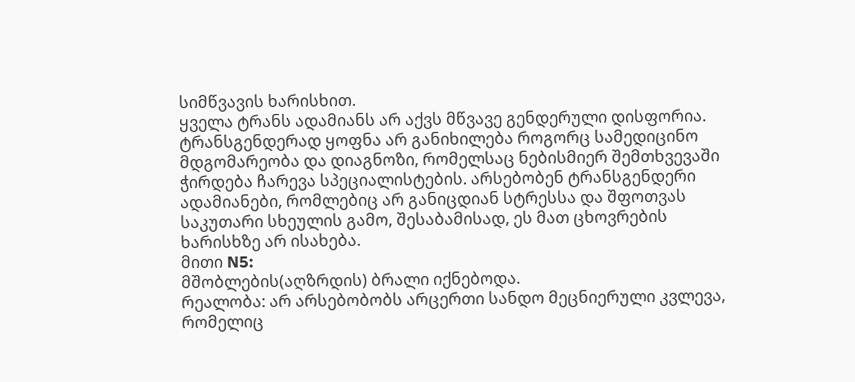სიმწვავის ხარისხით.
ყველა ტრანს ადამიანს არ აქვს მწვავე გენდერული დისფორია. ტრანსგენდერად ყოფნა არ განიხილება როგორც სამედიცინო მდგომარეობა და დიაგნოზი, რომელსაც ნებისმიერ შემთხვევაში ჭირდება ჩარევა სპეციალისტების. არსებობენ ტრანსგენდერი ადამიანები, რომლებიც არ განიცდიან სტრესსა და შფოთვას საკუთარი სხეულის გამო, შესაბამისად, ეს მათ ცხოვრების ხარისხზე არ ისახება.
მითი N5:
მშობლების(აღზრდის) ბრალი იქნებოდა.
რეალობა: არ არსებობობს არცერთი სანდო მეცნიერული კვლევა, რომელიც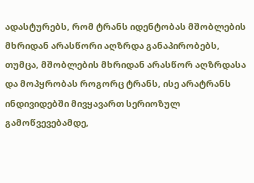ადასტურებს, რომ ტრანს იდენტობას მშობლების მხრიდან არასწორი აღზრდა განაპირობებს, თუმცა, მშობლების მხრიდან არასწორ აღზრდასა და მოპყრობას როგორც ტრანს, ისე არატრანს ინდივიდებში მივყავართ სერიოზულ გამოწვევებამდე,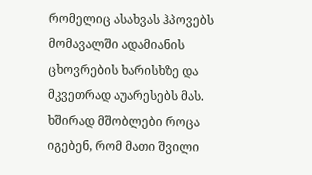რომელიც ასახვას ჰპოვებს მომავალში ადამიანის ცხოვრების ხარისხზე და მკვეთრად აუარესებს მას.
ხშირად მშობლები როცა იგებენ, რომ მათი შვილი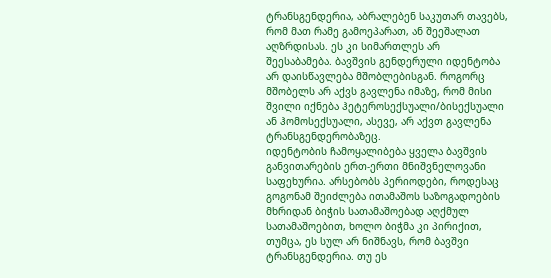ტრანსგენდერია, აბრალებენ საკუთარ თავებს, რომ მათ რამე გამოეპარათ, ან შეეშალათ აღზრდისას. ეს კი სიმართლეს არ შეესაბამება. ბავშვის გენდერული იდენტობა არ დაისწავლება მშობლებისგან. როგორც მშობელს არ აქვს გავლენა იმაზე, რომ მისი შვილი იქნება ჰეტეროსექსუალი/ბისექსუალი ან ჰომოსექსუალი, ასევე, არ აქვთ გავლენა ტრანსგენდერობაზეც.
იდენტობის ჩამოყალიბება ყველა ბავშვის განვითარების ერთ-ერთი მნიშვნელოვანი საფეხურია. არსებობს პერიოდები, როდესაც გოგონამ შეიძლება ითამაშოს საზოგადოების მხრიდან ბიჭის სათამაშოებად აღქმულ სათამაშოებით, ხოლო ბიჭმა კი პირიქით, თუმცა, ეს სულ არ ნიშნავს, რომ ბავშვი ტრანსგენდერია. თუ ეს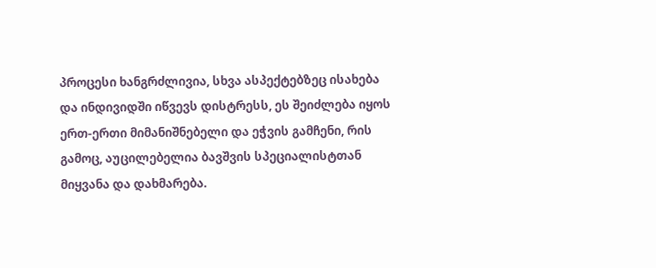პროცესი ხანგრძლივია, სხვა ასპექტებზეც ისახება და ინდივიდში იწვევს დისტრესს, ეს შეიძლება იყოს ერთ-ერთი მიმანიშნებელი და ეჭვის გამჩენი, რის გამოც, აუცილებელია ბავშვის სპეციალისტთან მიყვანა და დახმარება.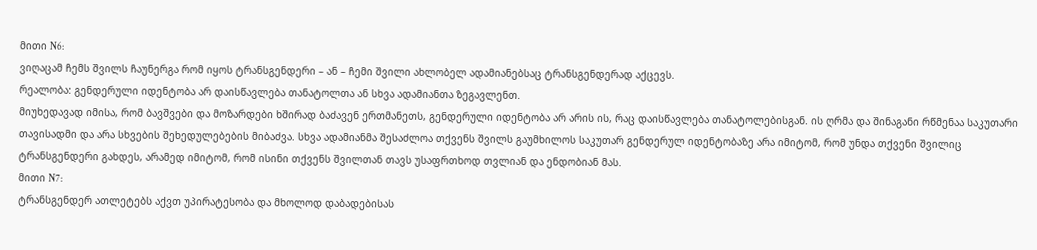მითი N6:
ვიღაცამ ჩემს შვილს ჩაუნერგა რომ იყოს ტრანსგენდერი – ან – ჩემი შვილი ახლობელ ადამიანებსაც ტრანსგენდერად აქცევს.
რეალობა: გენდერული იდენტობა არ დაისწავლება თანატოლთა ან სხვა ადამიანთა ზეგავლენთ.
მიუხედავად იმისა, რომ ბავშვები და მოზარდები ხშირად ბაძავენ ერთმანეთს, გენდერული იდენტობა არ არის ის, რაც დაისწავლება თანატოლებისგან. ის ღრმა და შინაგანი რწმენაა საკუთარი თავისადმი და არა სხვების შეხედულებების მიბაძვა. სხვა ადამიანმა შესაძლოა თქვენს შვილს გაუმხილოს საკუთარ გენდერულ იდენტობაზე არა იმიტომ, რომ უნდა თქვენი შვილიც ტრანსგენდერი გახდეს, არამედ იმიტომ, რომ ისინი თქვენს შვილთან თავს უსაფრთხოდ თვლიან და ენდობიან მას.
მითი N7:
ტრანსგენდერ ათლეტებს აქვთ უპირატესობა და მხოლოდ დაბადებისას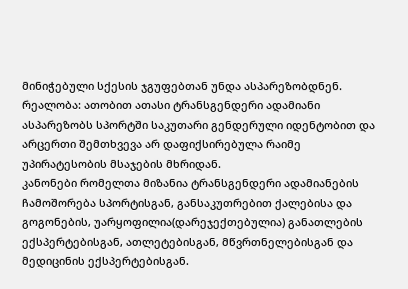მინიჭებული სქესის ჯგუფებთან უნდა ასპარეზობდნენ.
რეალობა: ათობით ათასი ტრანსგენდერი ადამიანი ასპარეზობს სპორტში საკუთარი გენდერული იდენტობით და არცერთი შემთხვევა არ დაფიქსირებულა რაიმე უპირატესობის მსაჯების მხრიდან.
კანონები რომელთა მიზანია ტრანსგენდერი ადამიანების ჩამოშორება სპორტისგან, განსაკუთრებით ქალებისა და გოგონების, უარყოფილია(დარეჯექთებულია) განათლების ექსპერტებისგან, ათლეტებისგან, მწვრთნელებისგან და მედიცინის ექსპერტებისგან.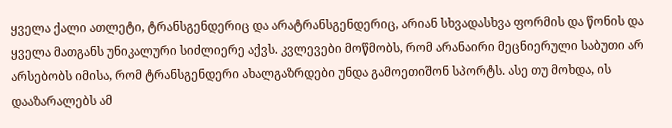ყველა ქალი ათლეტი, ტრანსგენდერიც და არატრანსგენდერიც, არიან სხვადასხვა ფორმის და წონის და ყველა მათგანს უნიკალური სიძლიერე აქვს. კვლევები მოწმობს, რომ არანაირი მეცნიერული საბუთი არ არსებობს იმისა, რომ ტრანსგენდერი ახალგაზრდები უნდა გამოეთიშონ სპორტს. ასე თუ მოხდა, ის დააზარალებს ამ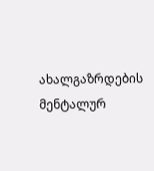ახალგაზრდების მენტალურ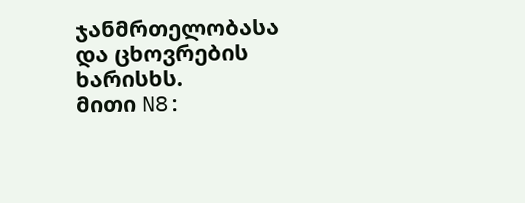ჯანმრთელობასა და ცხოვრების ხარისხს.
მითი N8: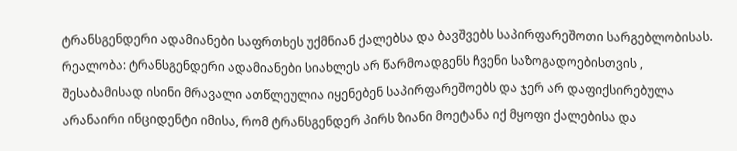ტრანსგენდერი ადამიანები საფრთხეს უქმნიან ქალებსა და ბავშვებს საპირფარეშოთი სარგებლობისას.
რეალობა: ტრანსგენდერი ადამიანები სიახლეს არ წარმოადგენს ჩვენი საზოგადოებისთვის , შესაბამისად ისინი მრავალი ათწლეულია იყენებენ საპირფარეშოებს და ჯერ არ დაფიქსირებულა არანაირი ინციდენტი იმისა, რომ ტრანსგენდერ პირს ზიანი მოეტანა იქ მყოფი ქალებისა და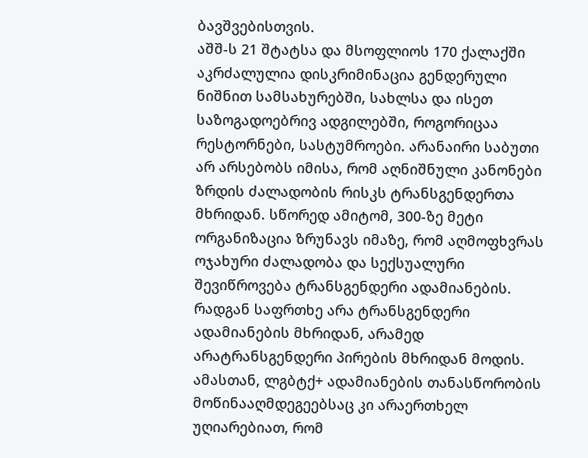ბავშვებისთვის.
აშშ-ს 21 შტატსა და მსოფლიოს 170 ქალაქში აკრძალულია დისკრიმინაცია გენდერული ნიშნით სამსახურებში, სახლსა და ისეთ საზოგადოებრივ ადგილებში, როგორიცაა რესტორნები, სასტუმროები. არანაირი საბუთი არ არსებობს იმისა, რომ აღნიშნული კანონები ზრდის ძალადობის რისკს ტრანსგენდერთა მხრიდან. სწორედ ამიტომ, 300-ზე მეტი ორგანიზაცია ზრუნავს იმაზე, რომ აღმოფხვრას ოჯახური ძალადობა და სექსუალური შევიწროვება ტრანსგენდერი ადამიანების. რადგან საფრთხე არა ტრანსგენდერი ადამიანების მხრიდან, არამედ არატრანსგენდერი პირების მხრიდან მოდის. ამასთან, ლგბტქ+ ადამიანების თანასწორობის მოწინააღმდეგეებსაც კი არაერთხელ უღიარებიათ, რომ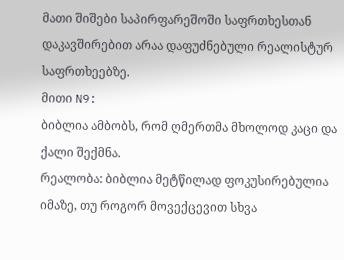მათი შიშები საპირფარეშოში საფრთხესთან დაკავშირებით არაა დაფუძნებული რეალისტურ საფრთხეებზე.
მითი N9:
ბიბლია ამბობს, რომ ღმერთმა მხოლოდ კაცი და ქალი შექმნა.
რეალობა: ბიბლია მეტწილად ფოკუსირებულია იმაზე, თუ როგორ მოვექცევით სხვა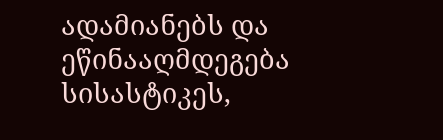ადამიანებს და ეწინააღმდეგება სისასტიკეს,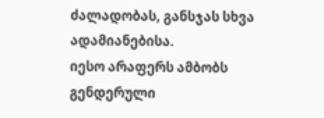ძალადობას, განსჯას სხვა ადამიანებისა.
იესო არაფერს ამბობს გენდერული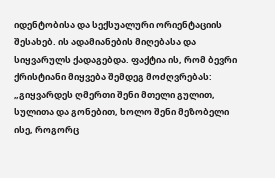იდენტობისა და სექსუალური ორიენტაციის შესახებ. ის ადამიანების მიღებასა და სიყვარულს ქადაგებდა. ფაქტია ის, რომ ბევრი ქრისტიანი მიყვება შემდეგ მოძღვრებას: „გიყვარდეს ღმერთი შენი მთელი გულით, სულითა და გონებით, ხოლო შენი მეზობელი ისე, როგორც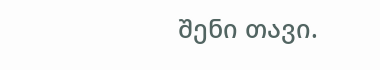შენი თავი.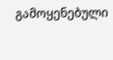გამოყენებული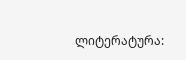ლიტერატურა: